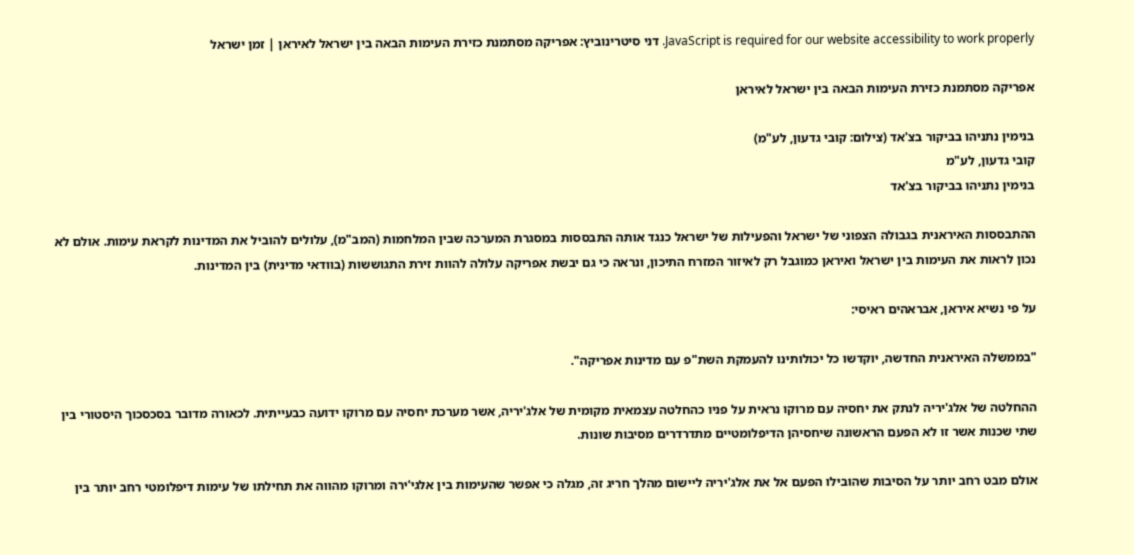JavaScript is required for our website accessibility to work properly. דני סיטרינוביץ: אפריקה מסתמנת כזירת העימות הבאה בין ישראל לאיראן | זמן ישראל

אפריקה מסתמנת כזירת העימות הבאה בין ישראל לאיראן

בנימין נתניהו בביקור בצ'אד (צילום: קובי גדעון, לע"מ)
קובי גדעון, לע"מ
בנימין נתניהו בביקור בצ'אד

ההתבססות האיראנית בגבולה הצפוני של ישראל והפעילות של ישראל כנגד אותה התבססות במסגרת המערכה שבין המלחמות (המב"מ), עלולים להוביל את המדינות לקראת עימות. אולם לא נכון לראות את העימות בין ישראל ואיראן כמוגבל רק לאיזור המזרח התיכון, ונראה כי גם יבשת אפריקה עלולה להוות זירת התגוששות (בוודאי מדינית) בין המדינות.

על פי נשיא איראן, אבראהים ראיסי:

"בממשלה האיראנית החדשה, יוקדשו כל יכולותינו להעמקת השת"פ עם מדינות אפריקה".

ההחלטה של אלג'יריה לנתק את יחסיה עם מרוקו נראית על פניו כהחלטה עצמאית מקומית של אלג'יריה, אשר מערכת יחסיה עם מרוקו ידועה כבעייתית. לכאורה מדובר בסכסכוך היסטורי בין שתי שכנות אשר זו לא הפעם הראשונה שיחסיהן הדיפלומטיים מתדרדרים מסיבות שונות.

אולם מבט רחב יותר על הסיבות שהובילו הפעם אל את אלג'יריה ליישום מהלך חריג זה, מגלה כי אפשר שהעימות בין אלגי'ירה ומרוקו מהווה את תחילתו של עימות דיפלומטי רחב יותר בין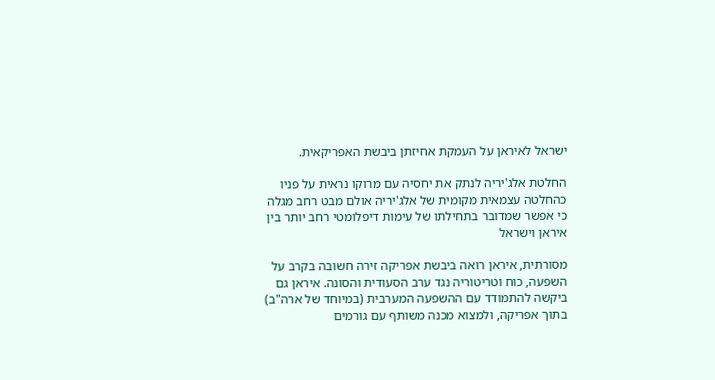ישראל לאיראן על העמקת אחיזתן ביבשת האפריקאית.

החלטת אלג'יריה לנתק את יחסיה עם מרוקו נראית על פניו כהחלטה עצמאית מקומית של אלג'יריה אולם מבט רחב מגלה כי אפשר שמדובר בתחילתו של עימות דיפלומטי רחב יותר בין איראן וישראל

מסורתית, איראן רואה ביבשת אפריקה זירה חשובה בקרב על השפעה, כוח וטריטוריה נגד ערב הסעודית והסונה. איראן גם ביקשה להתמודד עם ההשפעה המערבית (במיוחד של ארה"ב) בתוך אפריקה, ולמצוא מכנה משותף עם גורמים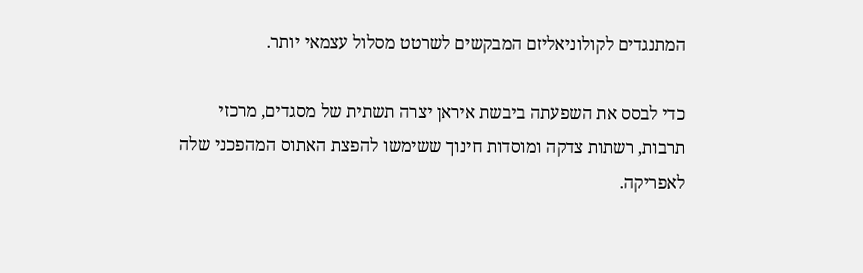המתנגדים לקולוניאליזם המבקשים לשרטט מסלול עצמאי יותר.

כדי לבסס את השפעתה ביבשת איראן יצרה תשתית של מסגדים, מרכזי תרבות, רשתות צדקה ומוסדות חינוך ששימשו להפצת האתוס המהפכני שלה לאפריקה.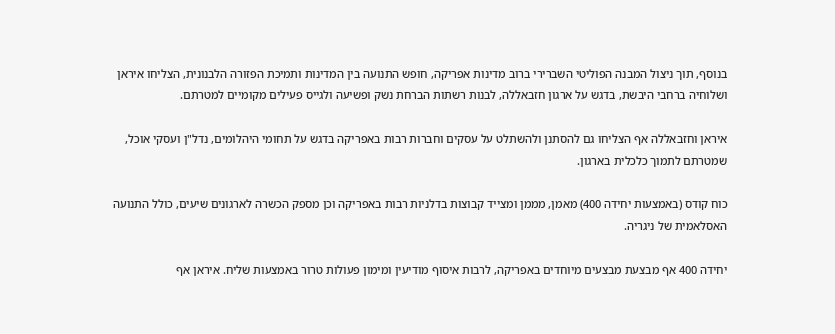בנוסף, תוך ניצול המבנה הפוליטי השברירי ברוב מדינות אפריקה, חופש התנועה בין המדינות ותמיכת הפזורה הלבנונית, הצליחו איראן ושלוחיה ברחבי היבשת, בדגש על ארגון חזבאללה, לבנות רשתות הברחת נשק ופשיעה ולגייס פעילים מקומיים למטרתם.

איראן וחזבאללה אף הצליחו גם להסתנן ולהשתלט על עסקים וחברות רבות באפריקה בדגש על תחומי היהלומים, נדל"ן ועסקי אוכל, שמטרתם לתמוך כלכלית בארגון.

כוח קודס (באמצעות יחידה 400) מאמן, מממן ומצייד קבוצות בדלניות רבות באפריקה וכן מספק הכשרה לארגונים שיעים, כולל התנועה האסלאמית של ניגריה.

יחידה 400 אף מבצעת מבצעים מיוחדים באפריקה, לרבות איסוף מודיעין ומימון פעולות טרור באמצעות שליח. איראן אף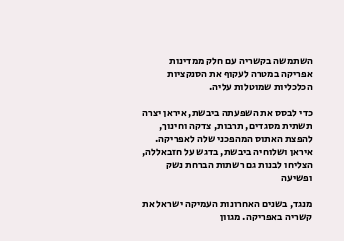השתמשה בקשריה עם חלק ממדינות אפריקה במטרה לעקוף את הסנקציות הכלכליות שמוטלות עליה.

כדי לבסס את השפעתה ביבשת, איראן יצרה תשתית מסגדים, תרבות, צדקה וחינוך, להפצת האתוס המהפכני שלה לאפריקה. איראן ושלוחיה ביבשת, בדגש על חזבאללה, הצליחו לבנות גם רשתות הברחת נשק ופשיעה

מנגד, בשנים האחרונות העמיקה ישראל את קשריה באפריקה. מגוון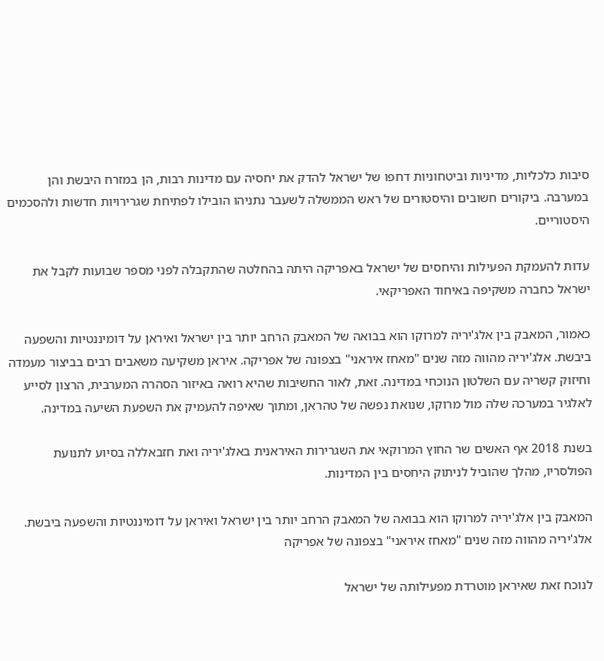סיבות כלכליות, מדיניות וביטחוניות דחפו של ישראל להדק את יחסיה עם מדינות רבות, הן במזרח היבשת והן במערבה. ביקורים חשובים והיסטורים של ראש הממשלה לשעבר נתניהו הובילו לפתיחת שגרירויות חדשות ולהסכמים היסטוריים.

עדות להעמקת הפעילות והיחסים של ישראל באפריקה היתה בהחלטה שהתקבלה לפני מספר שבועות לקבל את ישראל כחברה משקיפה באיחוד האפריקאי.

כאמור, המאבק בין אלג'יריה למרוקו הוא בבואה של המאבק הרחב יותר בין ישראל ואיראן על דומיננטיות והשפעה ביבשת. אלג'יריה מהווה מזה שנים "מאחז איראני" בצפונה של אפריקה. איראן משקיעה משאבים רבים בביצור מעמדה וחיזוק קשריה עם השלטון הנוכחי במדינה. זאת, לאור החשיבות שהיא רואה באיזור הסהרה המערבית, הרצון לסייע לאלגיר במערכה שלה מול מרוקו, שנואת נפשה של טהראן, ומתוך שאיפה להעמיק את השפעת השיעה במדינה.

בשנת 2018 אף האשים שר החוץ המרוקאי את השגרירות האיראנית באלג'יריה ואת חזבאללה בסיוע לתנועת הפולסריו, מהלך שהוביל לניתוק היחסים בין המדינות.

המאבק בין אלג'יריה למרוקו הוא בבואה של המאבק הרחב יותר בין ישראל ואיראן על דומיננטיות והשפעה ביבשת. אלג'יריה מהווה מזה שנים "מאחז איראני" בצפונה של אפריקה

לנוכח זאת שאיראן מוטרדת מפעילותה של ישראל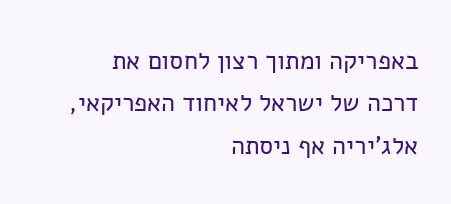באפריקה ומתוך רצון לחסום את דרכה של ישראל לאיחוד האפריקאי, אלג'יריה אף ניסתה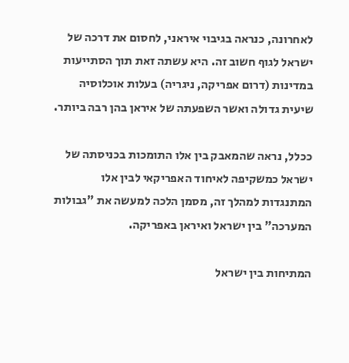לאחרונה, כנראה בגיבוי איראני, לחסום את דרכה של ישראל לגוף חשוב זה. היא עשתה זאת תוך הסתייעות במדינות (דרום אפריקה, ניגריה) בעלות אוכלוסיה שיעית גדולה ואשר השפעתה של איראן בהן רבה ביותר.

ככלל, נראה שהמאבק בין אלו התומכות בכניסתה של ישראל כמשקיפה לאיחוד האפריקאי לבין אלו המתנגדות למהלך זה, מסמן הלכה למעשה את "גבולות המערכה" בין ישראל ואיראן באפריקה.

המתיחות בין ישראל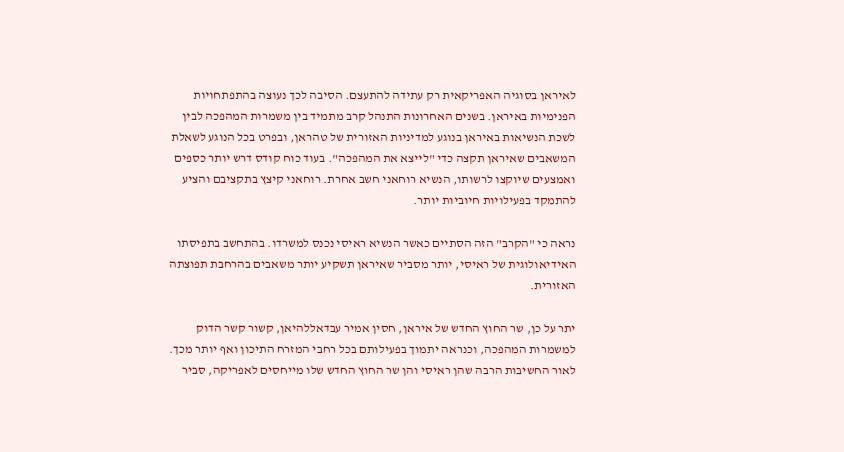לאיראן בסוגיה האפריקאית רק עתידה להתעצם. הסיבה לכך נעוצה בהתפתחויות הפנימיות באיראן. בשנים האחרונות התנהל קרב מתמיד בין משמרות המהפכה לבין לשכת הנשיאות באיראן בנוגע למדיניות האזורית של טהראן, ובפרט בכל הנוגע לשאלת המשאבים שאיראן תקצה כדי "לייצא את המהפכה". בעוד כוח קודס דרש יותר כספים ואמצעים שיוקצו לרשותו, הנשיא רוחאני חשב אחרת. רוחאני קיצץ בתקציבם והציע להתמקד בפעילויות חיוביות יותר.

נראה כי "הקרב" הזה הסתיים כאשר הנשיא ראיסי נכנס למשרדו. בהתחשב בתפיסתו האידיאולוגית של ראיסי, יותר מסביר שאיראן תשקיע יותר משאבים בהרחבת תפוצתה האזורית.

יתר על כן, שר החוץ החדש של איראן, חסין אמיר עבדאללהיאן, קשור קשר הדוק למשמרות המהפכה, וכנראה יתמוך בפעילותם בכל רחבי המזרח התיכון ואף יותר מכך. לאור החשיבות הרבה שהן ראיסי והן שר החוץ החדש שלו מייחסים לאפריקה, סביר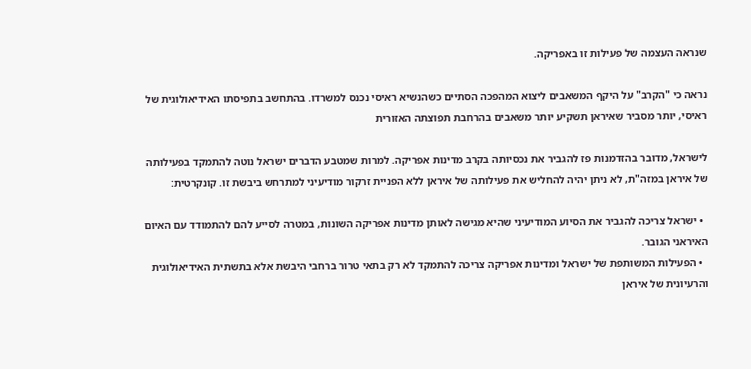שנראה העצמה של פעילות זו באפריקה.

נראה כי "הקרב" על היקף המשאבים ליצוא המהפכה הסתיים כשהנשיא ראיסי נכנס למשרדו. בהתחשב בתפיסתו האידיאולוגית של ראיסי, יותר מסביר שאיראן תשקיע יותר משאבים בהרחבת תפוצתה האזורית

לישראל, מדובר בהזדמנות פז להגביר את נכסיותה בקרב מדינות אפריקה. למרות שמטבע הדברים ישראל נוטה להתמקד בפעילותה של איראן במזה"ת, לא ניתן יהיה להחליש את פעילותה של איראן ללא הפניית זרקור מודיעיני למתרחש ביבשת זו. קונקרטית:

  • ישראל צריכה להגביר את הסיוע המודיעיני שהיא מגישה לאותן מדינות אפריקה השונות, במטרה לסייע להם להתמודד עם האיום האיראני הגובר.
  • הפעילות המשותפת של ישראל ומדינות אפריקה צריכה להתמקד לא רק בתאי טרור ברחבי היבשת אלא בתשתית האידיאולוגית והרעיונית של איראן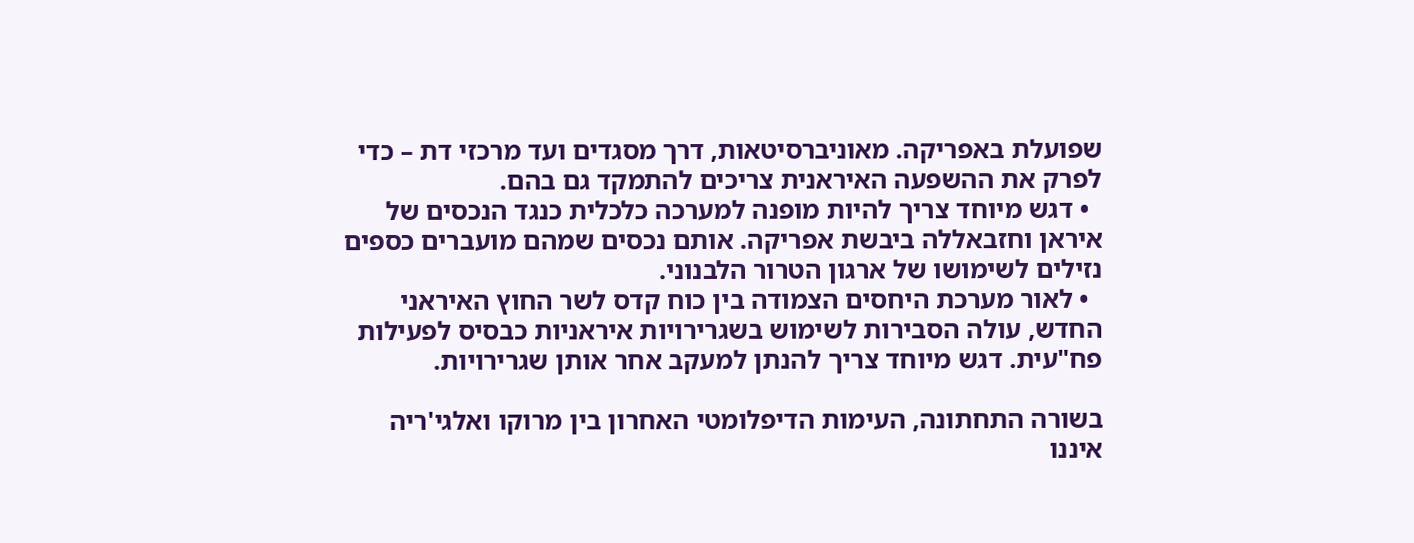שפועלת באפריקה. מאוניברסיטאות, דרך מסגדים ועד מרכזי דת – כדי לפרק את ההשפעה האיראנית צריכים להתמקד גם בהם.
  • דגש מיוחד צריך להיות מופנה למערכה כלכלית כנגד הנכסים של איראן וחזבאללה ביבשת אפריקה. אותם נכסים שמהם מועברים כספים נזילים לשימושו של ארגון הטרור הלבנוני.
  • לאור מערכת היחסים הצמודה בין כוח קדס לשר החוץ האיראני החדש, עולה הסבירות לשימוש בשגרירויות איראניות כבסיס לפעילות פח"עית. דגש מיוחד צריך להנתן למעקב אחר אותן שגרירויות.

בשורה התחתונה, העימות הדיפלומטי האחרון בין מרוקו ואלגי'ריה איננו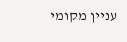עניין מקומי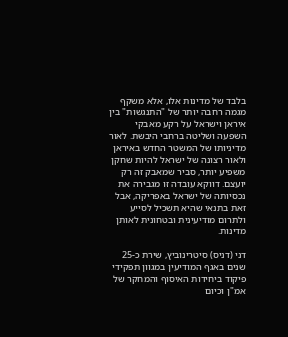בלבד של מדינות אלו, אלא משקף מגמה רחבה יותר של "התנגשות" בין איראן וישראל על רקע מאבקי השפעה ושליטה ברחבי היבשת. לאור מדיניותו של המשטר החדש באיראן ולאור רצונה של ישראל להיות שחקן משפיע יותר, סביר שמאבק זה רק יועצם. דווקא עובדה זו מגבירה את נכסיותה של ישראל באפריקה, אבל זאת בתנאי שהיא תשכיל לסייע ולתרום מודיעינית ובטחונית לאותן מדינות.

דני (דניס) סיטרינוביץ, שירת כ-25 שנים באגף המודיעין במגוון תפקידי פיקוד ביחידות האיסוף והמחקר של אמ"ן וכיום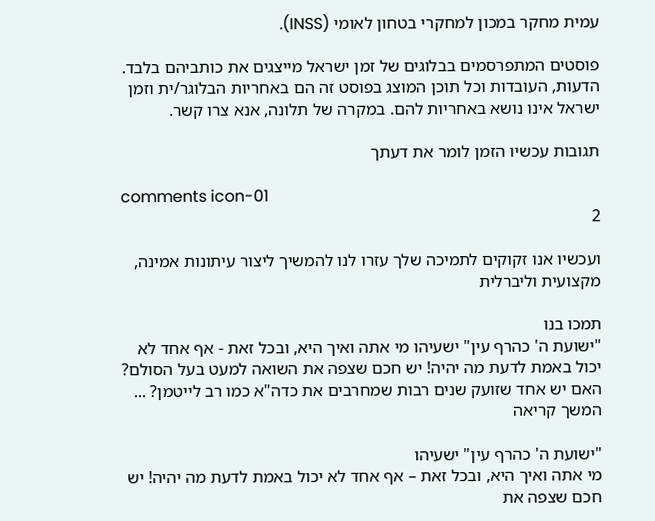עמית מחקר במכון למחקרי בטחון לאומי (INSS).

פוסטים המתפרסמים בבלוגים של זמן ישראל מייצגים את כותביהם בלבד. הדעות, העובדות וכל תוכן המוצג בפוסט זה הם באחריות הבלוגר/ית וזמן ישראל אינו נושא באחריות להם. במקרה של תלונה, אנא צרו קשר.

תגובות עכשיו הזמן לומר את דעתך

comments icon-01
2

ועכשיו אנו זקוקים לתמיכה שלך עזרו לנו להמשיך ליצור עיתונות אמינה, מקצועית וליברלית

תמכו בנו
"ישועת ה' כהרף עין" ישעיהו מי אתה ואיך היא, ובכל זאת - אף אחד לא יכול באמת לדעת מה יהיה! יש חכם שצפה את השואה למעט בעל הסולם? האם יש אחד שזועק שנים רבות שמחרבים את כדה"א כמו רב לייטמן? ... המשך קריאה

"ישועת ה' כהרף עין" ישעיהו
מי אתה ואיך היא, ובכל זאת – אף אחד לא יכול באמת לדעת מה יהיה! יש חכם שצפה את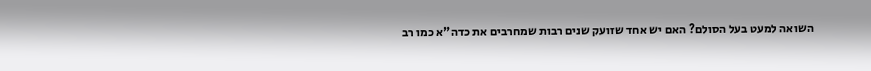השואה למעט בעל הסולם? האם יש אחד שזועק שנים רבות שמחרבים את כדה"א כמו רב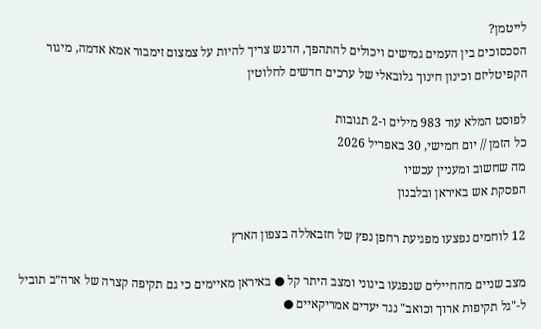לייטמן?
הסכסוכים בין העמים גמישים ויכולים להתהפך, הדגש צריך להיות על צמצום זימבור אמא אדמה, מיגור הקפיטליזם וכינון חינוך גלובאלי של ערכים חדשים לחלוטין

לפוסט המלא עוד 983 מילים ו-2 תגובות
כל הזמן // יום חמישי, 30 באפריל 2026
מה שחשוב ומעניין עכשיו
הפסקת אש באיראן ובלבנון

12 לוחמים נפצעו מפגיעת רחפן נפץ של חזבאללה בצפון הארץ

מצב שניים מהחיילים שנפגעו בינוני ומצב היתר קל ● באיראן מאיימים כי גם תקיפה קצרה של ארה״ב תוביל ל-"גל תקיפות ארוך וכואב" נגד יעדים אמריקאיים ●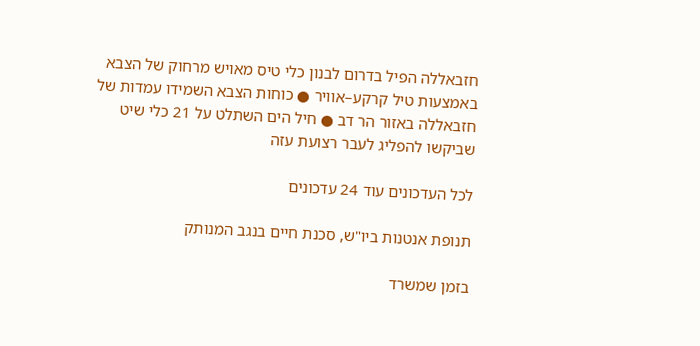חזבאללה הפיל בדרום לבנון כלי טיס מאויש מרחוק של הצבא באמצעות טיל קרקע–אוויר ● כוחות הצבא השמידו עמדות של חזבאללה באזור הר דב ● חיל הים השתלט על 21 כלי שיט שביקשו להפליג לעבר רצועת עזה

לכל העדכונים עוד 24 עדכונים

תנופת אנטנות ביו"ש, סכנת חיים בנגב המנותק

בזמן שמשרד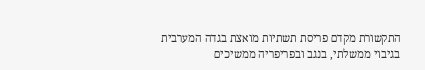התקשורת מקדם פריסת תשתיות מואצת בגדה המערבית בגיבוי ממשלתי, בנגב ובפריפריה ממשיכים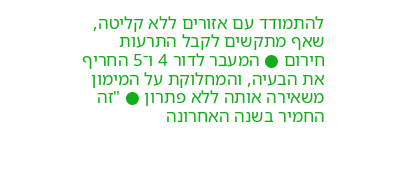להתמודד עם אזורים ללא קליטה, שאף מתקשים לקבל התרעות חירום ● המעבר לדור 4 ו־5 החריף את הבעיה, והמחלוקת על המימון משאירה אותה ללא פתרון ● "זה החמיר בשנה האחרונה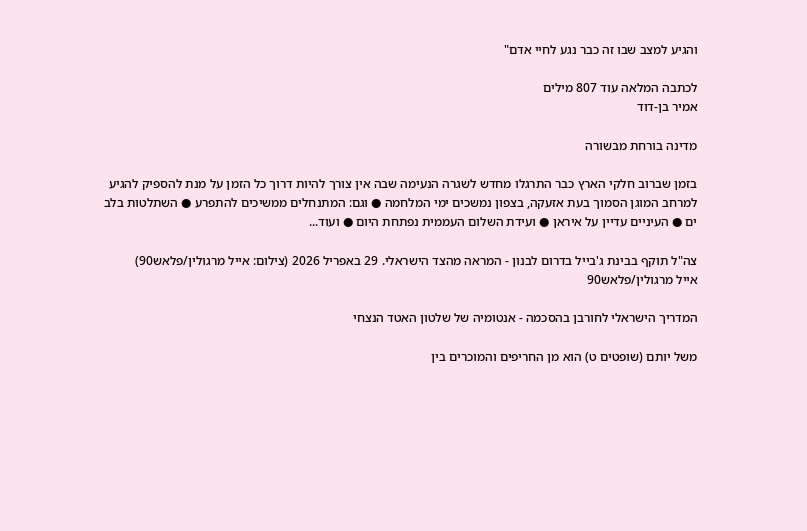והגיע למצב שבו זה כבר נגע לחיי אדם"

לכתבה המלאה עוד 807 מילים
אמיר בן-דוד

מדינה בורחת מבשורה

בזמן שברוב חלקי הארץ כבר התרגלו מחדש לשגרה הנעימה שבה אין צורך להיות דרוך כל הזמן על מנת להספיק להגיע למרחב המוגן הסמוך בעת אזעקה, בצפון נמשכים ימי המלחמה ● וגם: המתנחלים ממשיכים להתפרע ● השתלטות בלב ים ● העיניים עדיין על איראן ● ועידת השלום העממית נפתחת היום ● ועוד...

צה"ל תוקף בבינת ג'בייל בדרום לבנון - המראה מהצד הישראלי. 29 באפריל 2026 (צילום: אייל מרגולין/פלאש90)
אייל מרגולין/פלאש90

המדריך הישראלי לחורבן בהסכמה - אנטומיה של שלטון האטד הנצחי

משל יותם (שופטים ט) הוא מן החריפים והמוכרים בין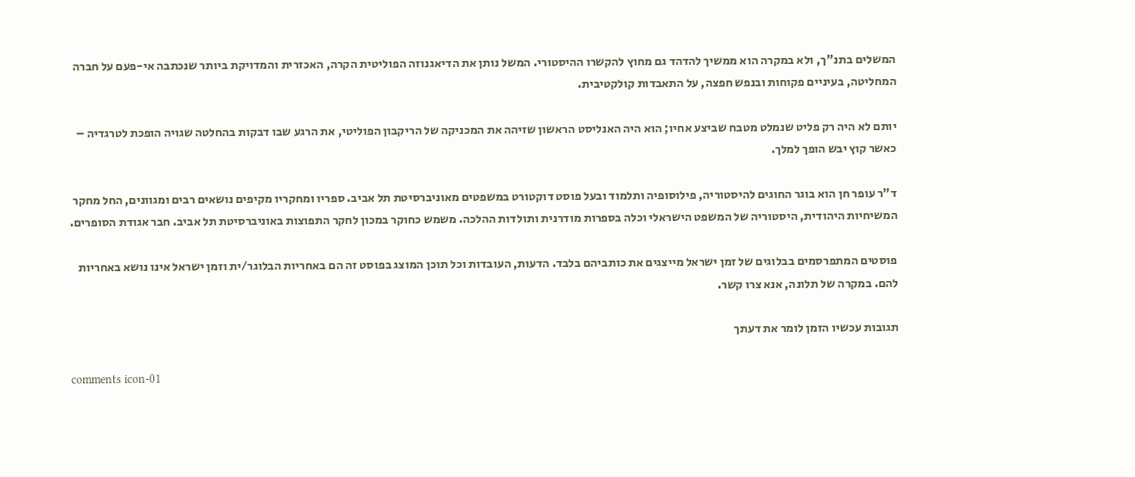המשלים בתנ"ך, ולא במקרה הוא ממשיך להדהד גם מחוץ להקשרו ההיסטורי. המשל נותן את הדיאגנוזה הפוליטית הקרה, האכזרית והמדויקת ביותר שנכתבה אי-פעם על חברה המחליטה, בעיניים פקוחות ובנפש חפצה, על התאבדות קולקטיבית.

יותם לא היה רק פליט שנמלט מטבח שביצע אחיו; הוא היה האנליסט הראשון שזיהה את המכניקה של הריקבון הפוליטי, את הרגע שבו דבקות בהחלטה שגויה הופכת לטרגדיה – כאשר קוץ יבש הופך למלך.

ד"ר עופר חן הוא בוגר החוגים להיסטוריה, פילוסופיה ותלמוד ובעל פוסט דוקטורט במשפטים מאוניברסיטת תל אביב. ספריו ומחקריו מקיפים נושאים רבים ומגוונים, החל מחקר המשיחיות היהודית, היסטוריה של המשפט הישראלי וכלה בספרות מודרנית ותולדות ההלכה. משמש כחוקר במכון לחקר התפוצות באוניברסיטת תל אביב. חבר אגודת הסופרים.

פוסטים המתפרסמים בבלוגים של זמן ישראל מייצגים את כותביהם בלבד. הדעות, העובדות וכל תוכן המוצג בפוסט זה הם באחריות הבלוגר/ית וזמן ישראל אינו נושא באחריות להם. במקרה של תלונה, אנא צרו קשר.

תגובות עכשיו הזמן לומר את דעתך

comments icon-01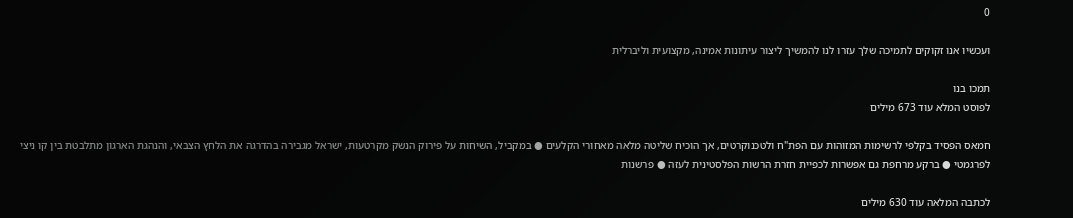0

ועכשיו אנו זקוקים לתמיכה שלך עזרו לנו להמשיך ליצור עיתונות אמינה, מקצועית וליברלית

תמכו בנו
לפוסט המלא עוד 673 מילים

חמאס הפסיד בקלפי לרשימות המזוהות עם הפת"ח ולטכנוקרטים, אך הוכיח שליטה מלאה מאחורי הקלעים ● במקביל, השיחות על פירוק הנשק מקרטעות, ישראל מגבירה בהדרגה את הלחץ הצבאי, והנהגת הארגון מתלבטת בין קו ניצי לפרגמטי ● ברקע מרחפת גם אפשרות לכפיית חזרת הרשות הפלסטינית לעזה ● פרשנות

לכתבה המלאה עוד 630 מילים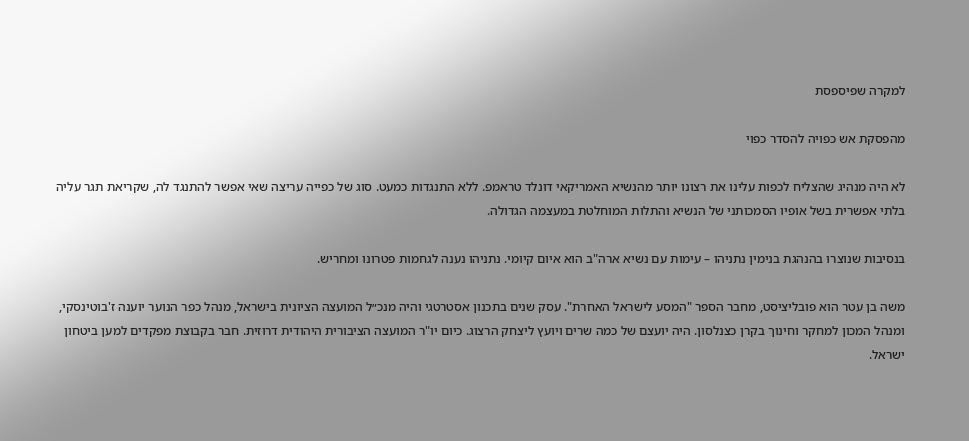למקרה שפיספסת

מהפסקת אש כפויה להסדר כפוי

לא היה מנהיג שהצליח לכפות עלינו את רצונו יותר מהנשיא האמריקאי דונלד טראמפ. ללא התנגדות כמעט. סוג של כפייה עריצה שאי אפשר להתנגד לה, שקריאת תגר עליה בלתי אפשרית בשל אופיו הסמכותני של הנשיא והתלות המוחלטת במעצמה הגדולה.

בנסיבות שנוצרו בהנהגת בנימין נתניהו – עימות עם נשיא ארה"ב הוא איום קיומי. נתניהו נענה לגחמות פטרונו ומחריש.

משה בן עטר הוא פובליציסט, מחבר הספר "המסע לישראל האחרת". עסק שנים בתכנון אסטרטגי והיה מנכ״ל המועצה הציונית בישראל, מנהל כפר הנוער יוענה ז'בוטינסקי, ומנהל המכון למחקר וחינוך בקרן כצנלסון. היה יועצם של כמה שרים ויועץ ליצחק הרצוג. כיום יו"ר המועצה הציבורית היהודית דרוזית. חבר בקבוצת מפקדים למען ביטחון ישראל.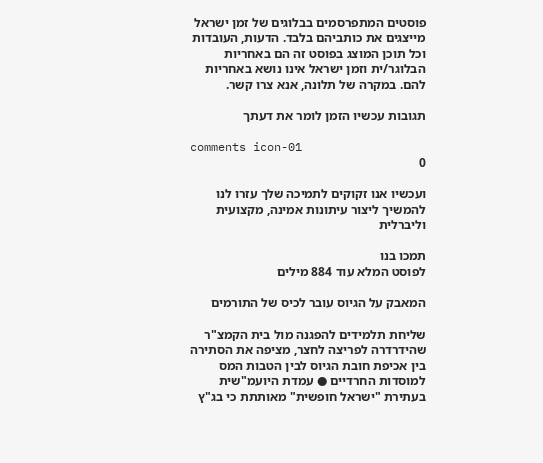פוסטים המתפרסמים בבלוגים של זמן ישראל מייצגים את כותביהם בלבד. הדעות, העובדות וכל תוכן המוצג בפוסט זה הם באחריות הבלוגר/ית וזמן ישראל אינו נושא באחריות להם. במקרה של תלונה, אנא צרו קשר.

תגובות עכשיו הזמן לומר את דעתך

comments icon-01
0

ועכשיו אנו זקוקים לתמיכה שלך עזרו לנו להמשיך ליצור עיתונות אמינה, מקצועית וליברלית

תמכו בנו
לפוסט המלא עוד 884 מילים

המאבק על הגיוס עובר לכיס של התורמים

שליחת תלמידים להפגנה מול בית הקמצ"ר שהידרדרה לפריצה לחצר, מציפה את הסתירה בין אכיפת חובת הגיוס לבין הטבות המס למוסדות החרדיים ● עמדת היועמ"שית בעתירת "ישראל חופשית" מאותתת כי בג"ץ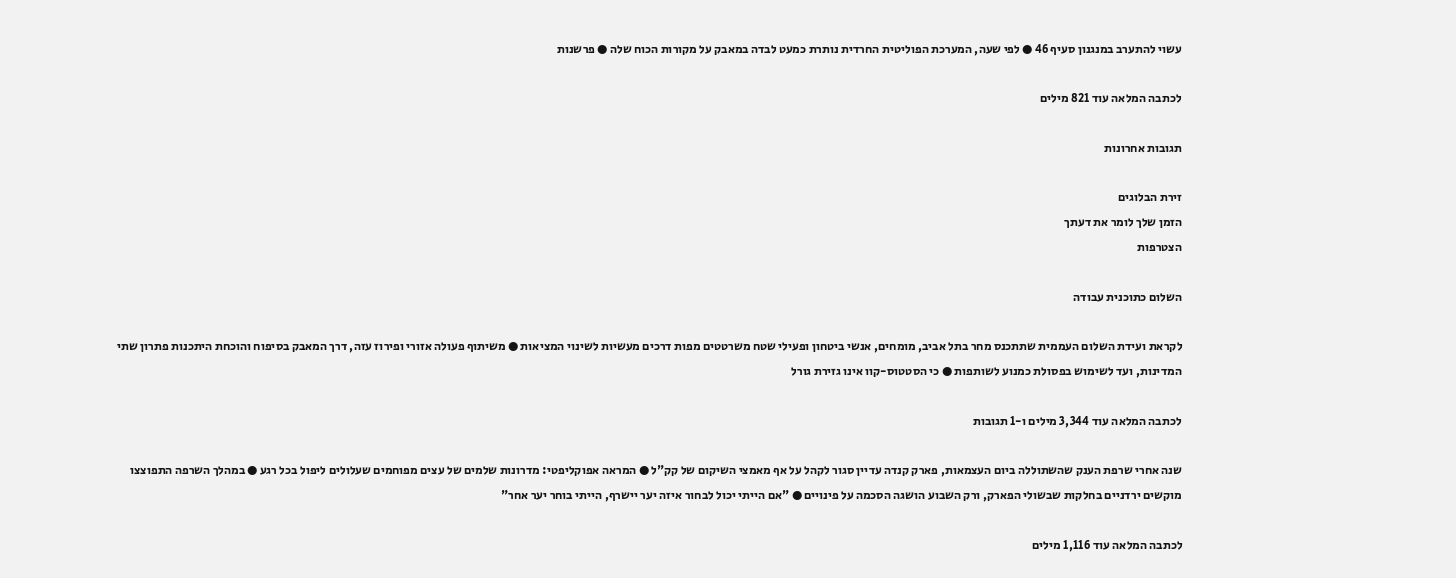עשוי להתערב במנגנון סעיף 46 ● לפי שעה, המערכת הפוליטית החרדית נותרת כמעט לבדה במאבק על מקורות הכוח שלה ● פרשנות

לכתבה המלאה עוד 821 מילים

תגובות אחרונות

זירת הבלוגים
הזמן שלך לומר את דעתך
הצטרפות

השלום כתוכנית עבודה

לקראת ועידת השלום העממית שתתכנס מחר בתל אביב, מומחים, אנשי ביטחון ופעילי שטח משרטטים מפות דרכים מעשיות לשינוי המציאות ● משיתוף פעולה אזורי ופירוז עזה, דרך המאבק בסיפוח והוכחת היתכנות פתרון שתי המדינות, ועד לשימוש בפסולת כמנוע לשותפות ● כי הסטטוס-קוו אינו גזירת גורל

לכתבה המלאה עוד 3,344 מילים ו-1 תגובות

שנה אחרי שרפת הענק שהשתוללה ביום העצמאות, פארק קנדה עדיין סגור לקהל על אף מאמצי השיקום של קק"ל ● המראה אפוקליפטי: מדרונות שלמים של עצים מפוחמים שעלולים ליפול בכל רגע ● במהלך השרפה התפוצצו מוקשים ירדניים בחלקות שבשולי הפארק, ורק השבוע הושגה הסכמה על פינויים ● "אם הייתי יכול לבחור איזה יער יישרף, הייתי בוחר יער אחר"

לכתבה המלאה עוד 1,116 מילים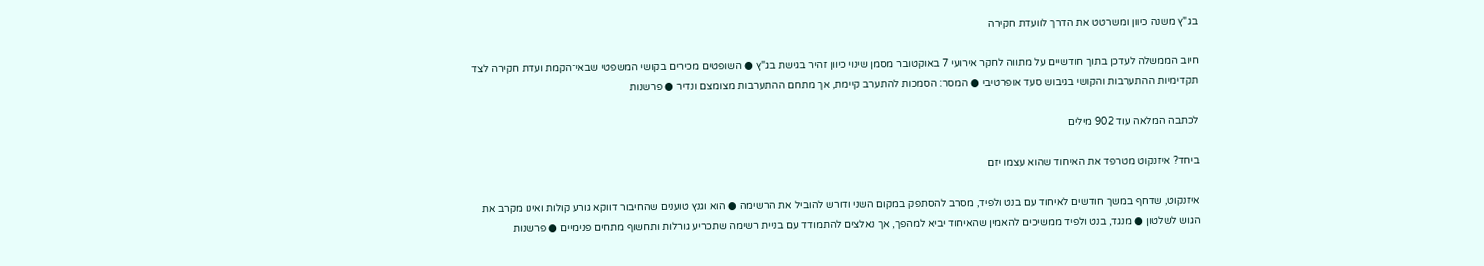בג"ץ משנה כיוון ומשרטט את הדרך לוועדת חקירה

חיוב הממשלה לעדכן בתוך חודשיים על מתווה לחקר אירועי 7 באוקטובר מסמן שינוי כיוון זהיר בגישת בג"ץ ● השופטים מכירים בקושי המשפטי שבאי־הקמת ועדת חקירה לצד תקדימיות ההתערבות והקושי בגיבוש סעד אופרטיבי ● המסר: הסמכות להתערב קיימת, אך מתחם ההתערבות מצומצם ונדיר ● פרשנות

לכתבה המלאה עוד 902 מילים

ביחד? איזנקוט מטרפד את האיחוד שהוא עצמו יזם

איזנקוט, שדחף במשך חודשים לאיחוד עם בנט ולפיד, מסרב להסתפק במקום השני ודורש להוביל את הרשימה ● הוא וגנץ טוענים שהחיבור דווקא גורע קולות ואינו מקרב את הגוש לשלטון ● מנגד, בנט ולפיד ממשיכים להאמין שהאיחוד יביא למהפך, אך נאלצים להתמודד עם בניית רשימה שתכריע גורלות ותחשוף מתחים פנימיים ● פרשנות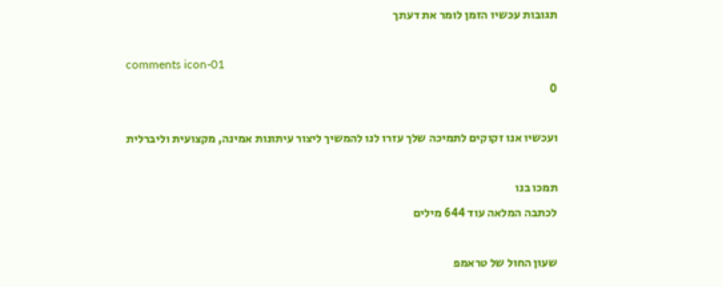תגובות עכשיו הזמן לומר את דעתך

comments icon-01
0

ועכשיו אנו זקוקים לתמיכה שלך עזרו לנו להמשיך ליצור עיתונות אמינה, מקצועית וליברלית

תמכו בנו
לכתבה המלאה עוד 644 מילים

שעון החול של טראמפ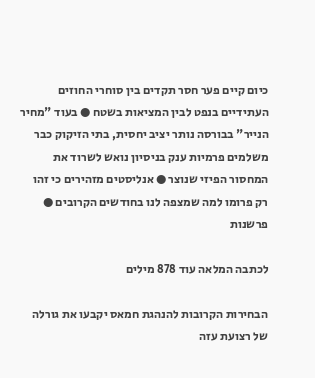כיום קיים פער חסר תקדים בין סוחרי החוזים העתידיים בנפט לבין המציאות בשטח ● בעוד "מחיר הנייר" בבורסה נותר יציב יחסית, בתי הזיקוק כבר משלמים פרמיות ענק בניסיון נואש לשרוד את המחסור הפיזי שנוצר ● אנליסטים מזהירים כי זהו רק פרומו למה שמצפה לנו בחודשים הקרובים ● פרשנות

לכתבה המלאה עוד 878 מילים

הבחירות הקרובות להנהגת חמאס יקבעו את גורלה של רצועת עזה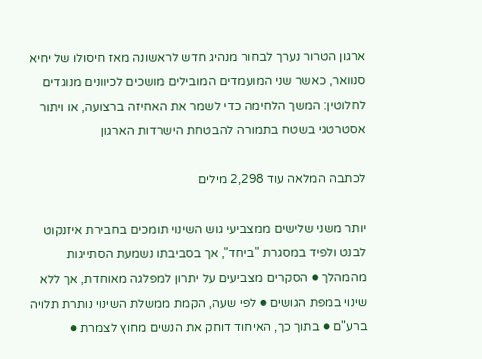ארגון הטרור נערך לבחור מנהיג חדש לראשונה מאז חיסולו של יחיא סנוואר, כאשר שני המועמדים המובילים מושכים לכיוונים מנוגדים לחלוטין: המשך הלחימה כדי לשמר את האחיזה ברצועה, או ויתור אסטרטגי בשטח בתמורה להבטחת הישרדות הארגון

לכתבה המלאה עוד 2,298 מילים

יותר משני שלישים ממצביעי גוש השינוי תומכים בחבירת איזנקוט לבנט ולפיד במסגרת "ביחד", אך בסביבתו נשמעת הסתייגות מהמהלך ● הסקרים מצביעים על יתרון למפלגה מאוחדת, אך ללא שינוי במפת הגושים ● לפי שעה, הקמת ממשלת השינוי נותרת תלויה ברע"ם ● בתוך כך, האיחוד דוחק את הנשים מחוץ לצמרת ●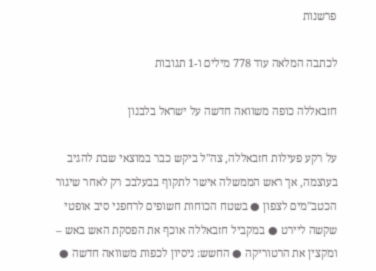פרשנות

לכתבה המלאה עוד 778 מילים ו-1 תגובות

חזבאללה כופה משוואה חדשה על ישראל בלבנון

על רקע פעילות חזבאללה, צה"ל ביקש כבר במוצאי שבת להגיב בעוצמה, אך ראש הממשלה אישר לתקוף בבעלבכ רק לאחר שיגור הכטב"מים לצפון ● בשטח הכוחות חשופים לרחפני סיב אופטי שקשה ליירט ● במקביל חזבאללה אוכף את הפסקת האש באש – ומקצין את הרטוריקה ● החשש: ניסיון לכפות משוואה חדשה ●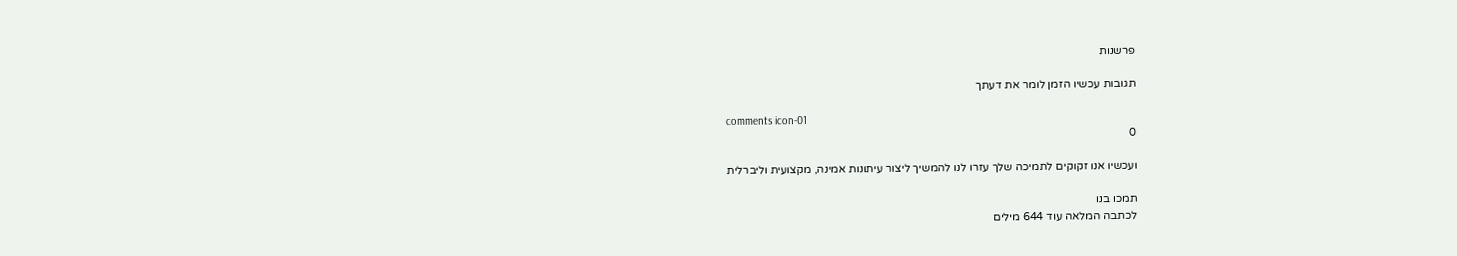פרשנות

תגובות עכשיו הזמן לומר את דעתך

comments icon-01
0

ועכשיו אנו זקוקים לתמיכה שלך עזרו לנו להמשיך ליצור עיתונות אמינה, מקצועית וליברלית

תמכו בנו
לכתבה המלאה עוד 644 מילים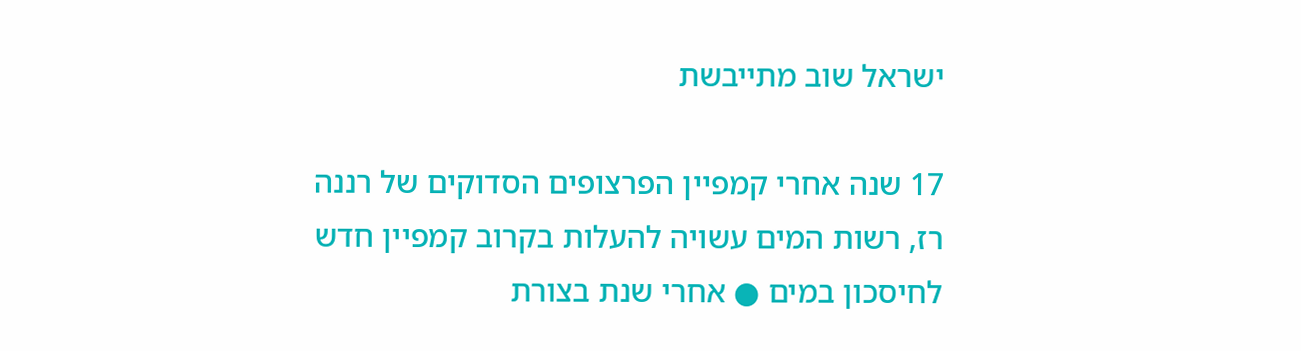ישראל שוב מתייבשת

17 שנה אחרי קמפיין הפרצופים הסדוקים של רננה רז, רשות המים עשויה להעלות בקרוב קמפיין חדש לחיסכון במים ● אחרי שנת בצורת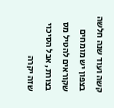קשה ועוד שנה חלשה בצפון יש מומחים שקוראים להטיל מס בצורת, אבל הסיכוי שזה יקרה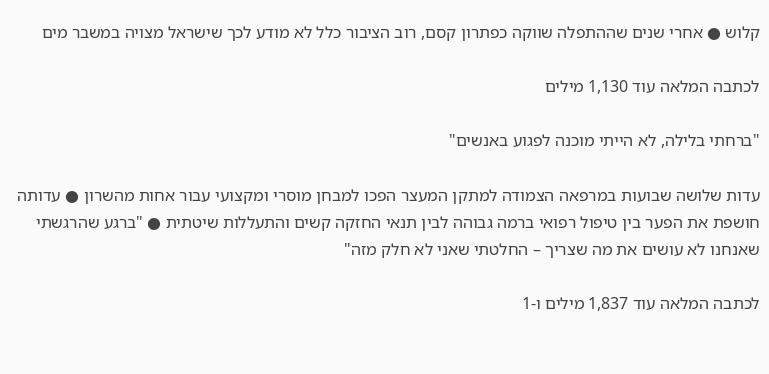קלוש ● אחרי שנים שההתפלה שווקה כפתרון קסם, רוב הציבור כלל לא מודע לכך שישראל מצויה במשבר מים

לכתבה המלאה עוד 1,130 מילים

"ברחתי בלילה, לא הייתי מוכנה לפגוע באנשים"

עדות שלושה שבועות במרפאה הצמודה למתקן המעצר הפכו למבחן מוסרי ומקצועי עבור אחות מהשרון ● עדותה חושפת את הפער בין טיפול רפואי ברמה גבוהה לבין תנאי החזקה קשים והתעללות שיטתית ● "ברגע שהרגשתי שאנחנו לא עושים את מה שצריך – החלטתי שאני לא חלק מזה"

לכתבה המלאה עוד 1,837 מילים ו-1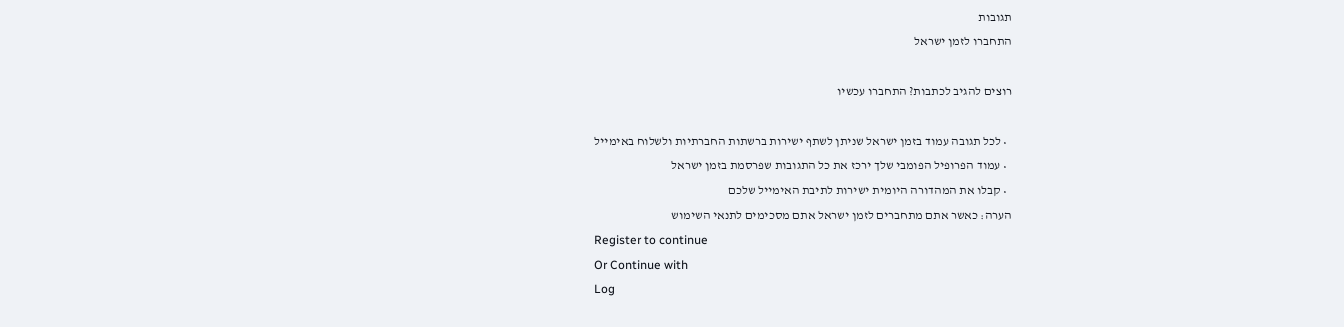תגובות
התחברו לזמן ישראל

רוצים להגיב לכתבות? התחברו עכשיו

  • לכל תגובה עמוד בזמן ישראל שניתן לשתף ישירות ברשתות החברתיות ולשלוח באימייל
  • עמוד הפרופיל הפומבי שלך ירכז את כל התגובות שפרסמת בזמן ישראל
  • קבלו את המהדורה היומית ישירות לתיבת האימייל שלכם
הערה: כאשר אתם מתחברים לזמן ישראל אתם מסכימים לתנאי השימוש
Register to continue
Or Continue with
Log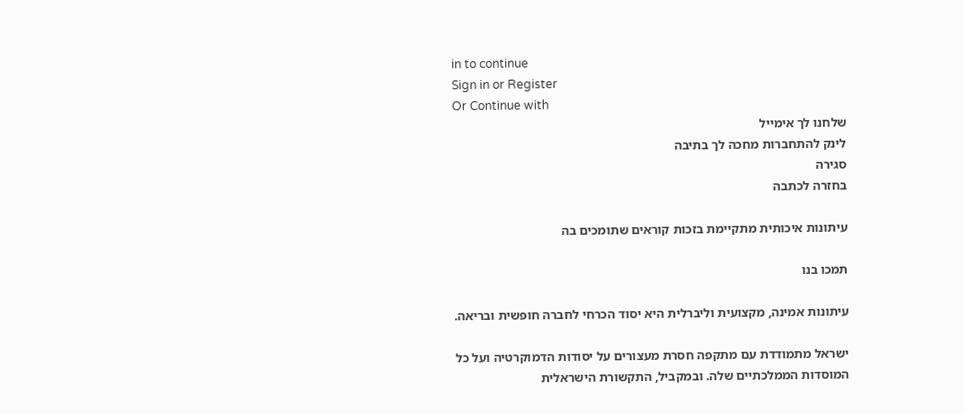in to continue
Sign in or Register
Or Continue with
שלחנו לך אימייל
לינק להתחברות מחכה לך בתיבה
סגירה
בחזרה לכתבה

עיתונות איכותית מתקיימת בזכות קוראים שתומכים בה

תמכו בנו

עיתונות אמינה, מקצועית וליברלית היא יסוד הכרחי לחברה חופשית ובריאה.

ישראל מתמודדת עם מתקפה חסרת מעצורים על יסודות הדמוקרטיה ועל כל המוסדות הממלכתיים שלה. ובמקביל, התקשורת הישראלית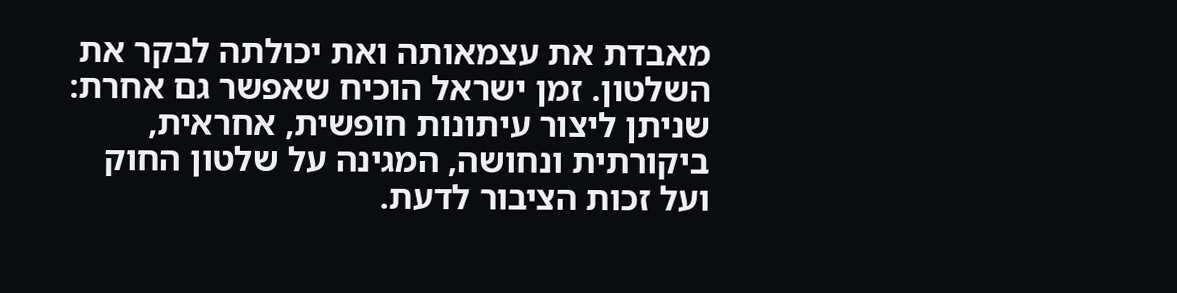מאבדת את עצמאותה ואת יכולתה לבקר את השלטון. זמן ישראל הוכיח שאפשר גם אחרת: שניתן ליצור עיתונות חופשית, אחראית, ביקורתית ונחושה, המגינה על שלטון החוק ועל זכות הציבור לדעת.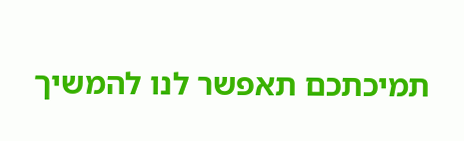תמיכתכם תאפשר לנו להמשיך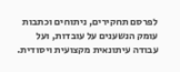לפרסם תחקירים, ניתוחים וכתבות עומק הנשענים על עובדות, ועל עבודה עיתונאית מקצועית ויסודית.